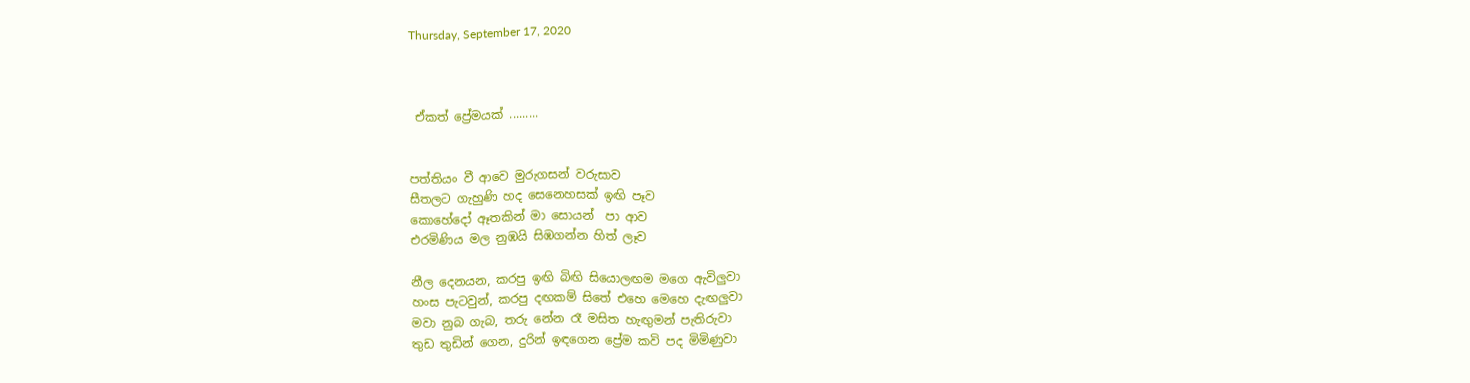Thursday, September 17, 2020



 ඒකත් ප්‍රේමයක් .........


පත්තියං වී ආවෙ මුරුගසන් වරුසාව
සීතලට ගැහුණි හද සෙනෙහසක් ඉඟි පෑව
කොහේදෝ ඈතකින් මා සොයන්  පා ආව
එරමිණිය මල නුඹයි සිඹගන්න හිත් ලෑව

නීල දෙනයන, කරපු ඉඟි බිඟි සියොලඟම මගෙ ඇවිලුවා
හංස පැටවුන්, කරපු දඟකම් සිතේ එහෙ මෙහෙ දැඟලුවා
මවා නුබ ගැබ, තරු නේන රෑ මසිත හැඟුමන් පැතිරුවා
තුඩ තුඩින් ගෙන, දුරින් ඉඳගෙන ප්‍රේම කවි පද මිමිණුවා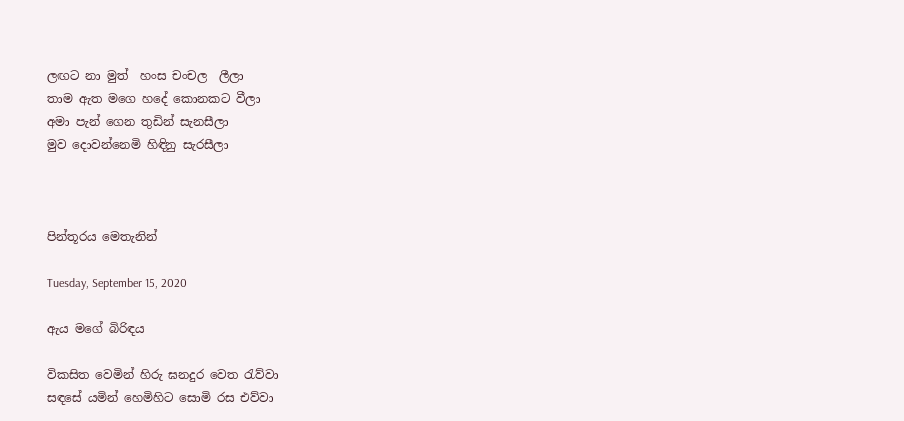ලඟට නා මුත්  හංස චංචල  ලීලා
තාම ඇත මගෙ හදේ කොනකට වීලා
අමා පැන් ගෙන තුඩින් සැනසීලා
මුව දොවන්නෙමි හිඳිනු සැරසීලා



පින්තූරය මෙතැනින්

Tuesday, September 15, 2020

ඇය මගේ බිරිඳය

විකසිත වෙමින් හිරු ඝනදුර වෙත රැව්වා
සඳසේ යමින් හෙමිහිට සොමි රස එව්වා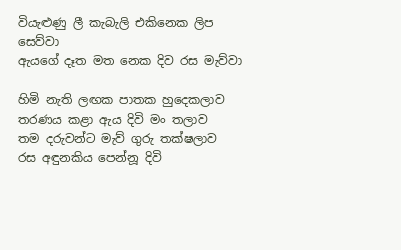වියැළුණු ලී කැබැලි එකිනෙක ලිප සෙව්වා
ඇයගේ දෑත මත නෙක දිව රස මැව්වා

හිමි නැති ලඟක පාතක හුදෙකලාව
තරණය කළා ඇය දිවි මං තලාව
තම දරුවන්ට මැව් ගුරු තක්ෂලාව
රස අඳුනකිය පෙන්නූ දිවි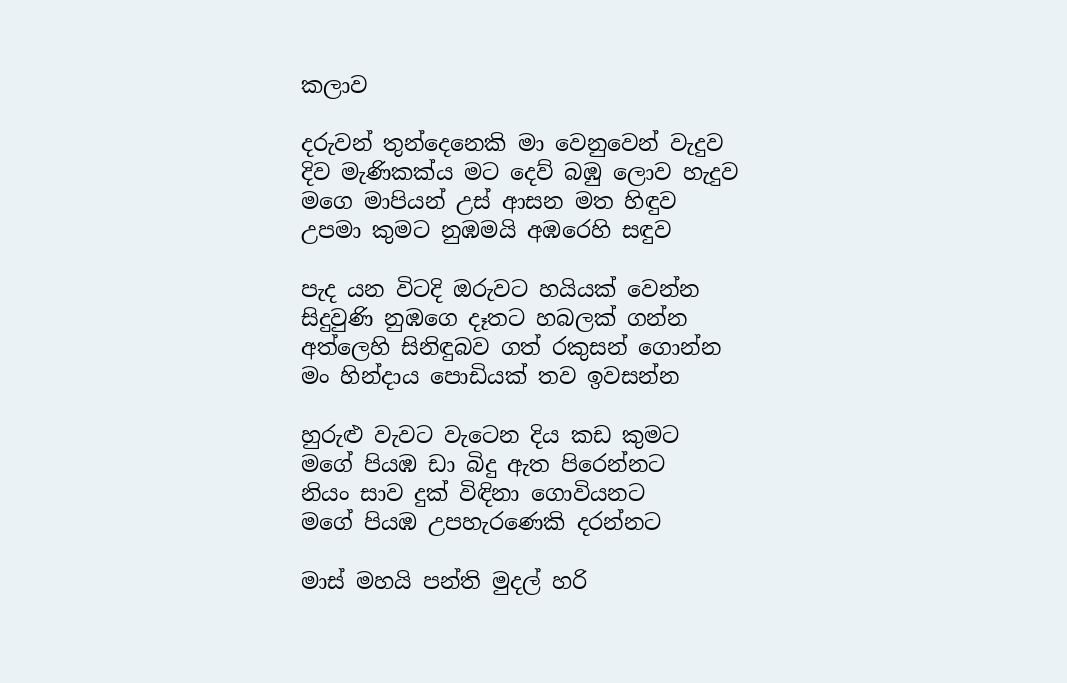කලාව

දරුවන් තුන්දෙනෙකි මා වෙනුවෙන් වැදුව
දිව මැණිකක්ය මට දෙව් බඹු ලොව හැදුව
මගෙ මාපියන් උස් ආසන මත හිඳුව
උපමා කුමට නුඹමයි අඹරෙහි සඳුව

පැද යන විටදි ඔරුවට හයියක් වෙන්න
සිදුවුණි නුඹගෙ දෑතට හබලක් ගන්න
අත්ලෙහි සිනිඳුබව ගත් රකුසන් ගොන්න
මං හින්දාය පොඩියක් තව ඉවසන්න

හුරුළු වැවට වැටෙන දිය කඩ කුමට
මගේ පියඹ ඩා බිදු ඇත පිරෙන්නට
නියං සාව දුක් විඳිනා ගොවියනට
මගේ පියඹ උපහැරණෙකි දරන්නට

මාස් මහයි පන්ති මුදල් හරි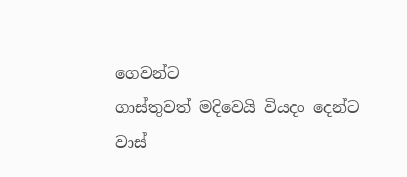ගෙවන්ට
ගාස්තුවත් මදිවෙයි වියදං දෙන්ට
වාස්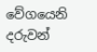වේගයෙනි දරුවන්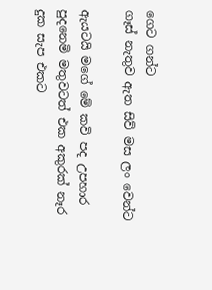ගෙට ගන්ට
ගෑස් නැතුව ඇත සිව් මස ලං වෙන්ට

ඇයටයි මගේ මේ කවි පද උපහාර
පුදනෙමි මතුවටත් එක අකුරක් නෑර
දුක සැප එකට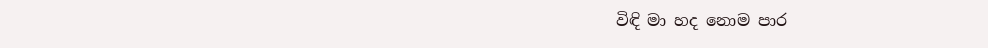විඳි මා හද නොම පාර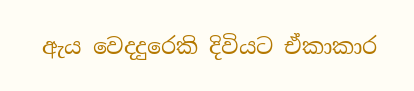ඇය වෙදදුරෙකි දිවියට ඒකාකාර